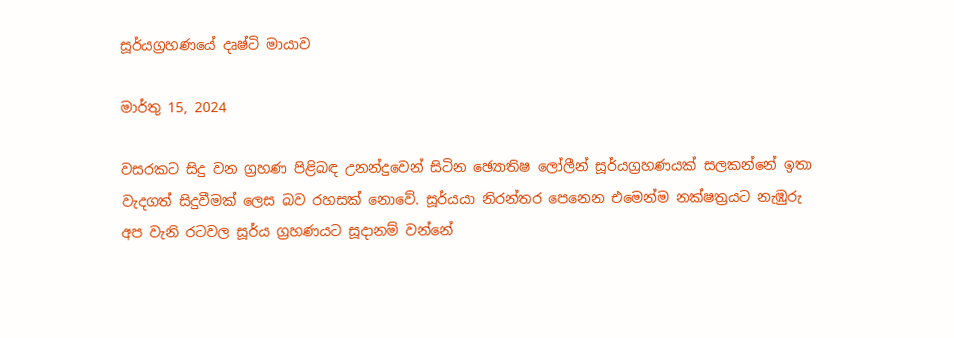සූර්යග්‍රහණයේ දෘෂ්ටි මායාව

මාර්තු 15, 2024

වසරකට සිදු වන ග්‍රහණ පිළිබඳ උනන්දුවෙන් සිටින ඡ්‍යොතිෂ ලෝලීන් සූර්යග්‍රහණයක් සලකන්නේ ඉතා වැදගත් සිදුවීමක් ලෙස බව රහසක් නොවේ. සූර්යයා නිරන්තර පෙනෙන එමෙන්ම නක්ෂත්‍රයට නැඹුරු අප වැනි රටවල සූර්ය ග්‍රහණයට සූදානම් වන්නේ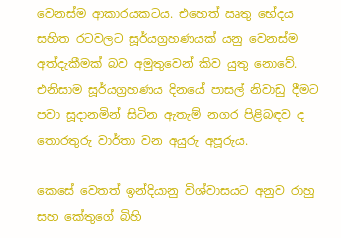වෙනස්ම ආකාරයකටය. එහෙත් ඍතු භේදය සහිත රටවලට සූර්යග්‍රහණයක් යනු වෙනස්ම අත්දැකීමක් බව අමුතුවෙන් කිව යුතු නොවේ. එනිසාම සූර්යග්‍රහණය දිනයේ පාසල් නිවාඩු දීමට පවා සූදානමින් සිටින ඇතැම් නගර පිළිබඳව ද තොරතුරු වාර්තා වන අයුරු අපූරුය.

කෙසේ වෙතත් ඉන්දියානු විශ්වාසයට අනුව රාහු සහ කේතුගේ බිහි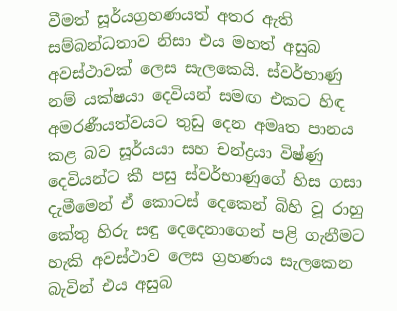වීමත් සූර්යග්‍රහණයත් අතර ඇති සම්බන්ධතාව නිසා එය මහත් අසුබ අවස්ථාවක් ලෙස සැලකෙයි. ස්වර්භාණු නම් යක්ෂයා දෙවියන් සමඟ එකට හිඳ අමරණීයත්වයට තුඩු දෙන අමෘත පානය කළ බව සූර්යයා සහ චන්ද්‍රයා විෂ්ණු දෙවියන්ට කී පසු ස්වර්භාණුගේ හිස ගසා දැමීමෙන් ඒ කොටස් දෙකෙන් බිහි වූ රාහු කේතු හිරු සඳු දෙදෙනාගෙන් පළි ගැනීමට හැකි අවස්ථාව ලෙස ග්‍රහණය සැලකෙන බැවින් එය අසුබ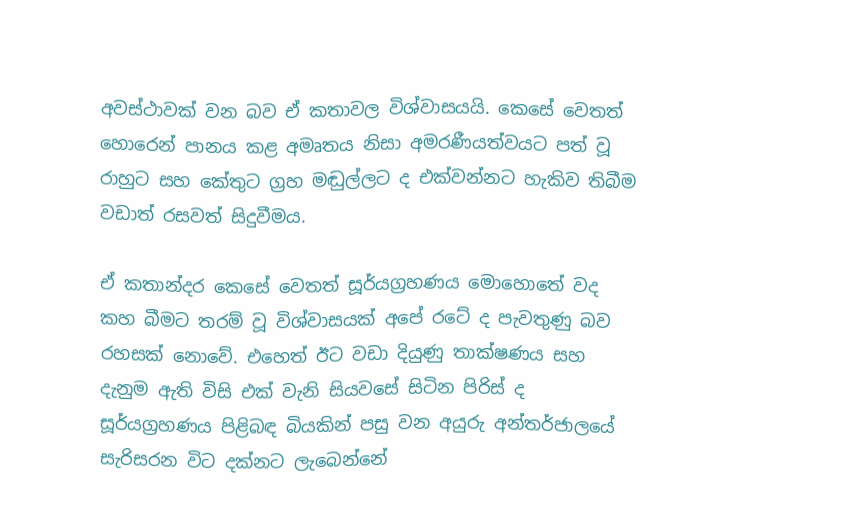අවස්ථාවක් වන බව ඒ කතාවල විශ්වාසයයි. කෙසේ වෙතත් හොරෙන් පානය කළ අමෘතය නිසා අමරණීයත්වයට පත් වූ රාහුට සහ කේතුට ග්‍රහ මඬුල්ලට ද එක්වන්නට හැකිව තිබීම වඩාත් රසවත් සිදුවීමය.

ඒ කතාන්දර කෙසේ වෙතත් සූර්යග්‍රහණය මොහොතේ වද කහ බීමට තරම් වූ විශ්වාසයක් අපේ රටේ ද පැවතුණු බව රහසක් නොවේ. එහෙත් ඊට වඩා දියුණු තාක්ෂණය සහ දැනුම ඇති විසි එක් වැනි සියවසේ සිටින පිරිස් ද සූර්යග්‍රහණය පිළිබඳ බියකින් පසු වන අයුරු අන්තර්ජාලයේ සැරිසරන විට දක්නට ලැබෙන්නේ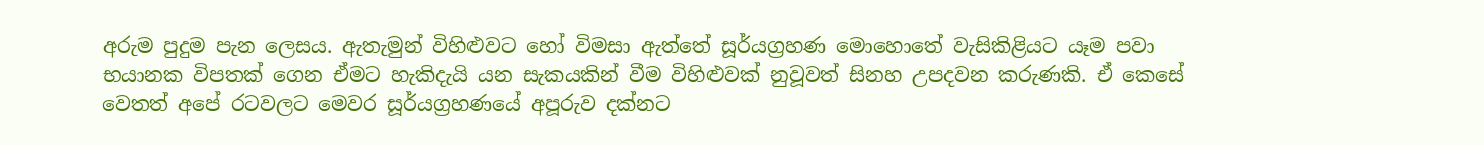අරුම පුදුම පැන ලෙසය. ඇතැමුන් විහිළුවට හෝ විමසා ඇත්තේ සූර්යග්‍රහණ මොහොතේ වැසිකිළියට යෑම පවා භයානක විපතක් ගෙන ඒමට හැකිදැයි යන සැකයකින් වීම විහිළුවක් නුවූවත් සිනහ උපදවන කරුණකි. ඒ කෙසේ වෙතත් අපේ රටවලට මෙවර සූර්යග්‍රහණයේ අපූරුව දක්නට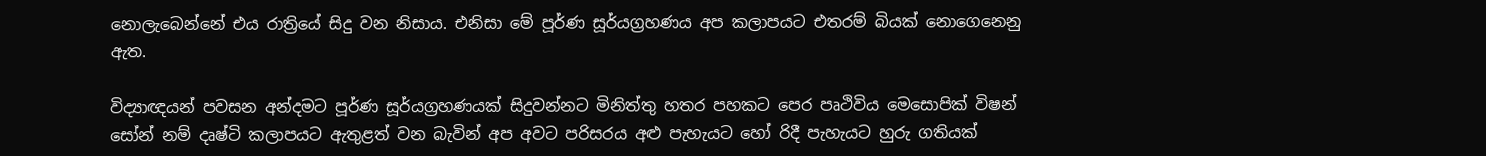නොලැබෙන්නේ එය රාත්‍රියේ සිදු වන නිසාය. එනිසා මේ පූර්ණ සූර්යග්‍රහණය අප කලාපයට එතරම් බියක් නොගෙනෙනු ඇත.

විද්‍යාඥයන් පවසන අන්දමට පූර්ණ සූර්යග්‍රහණයක් සිදුවන්නට මිනිත්තු හතර පහකට පෙර පෘථිවිය මෙසොපික් විෂන් සෝන් නම් දෘෂ්ටි කලාපයට ඇතුළත් වන බැවින් අප අවට පරිසරය අළු පැහැයට හෝ රිදී පැහැයට හුරු ගතියක්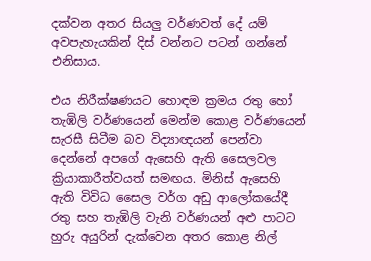දක්වන අතර සියලු වර්ණවත් දේ යම් අවපැහැයකින් දිස් වන්නට පටන් ගන්නේ එනිසාය.

එය නිරීක්ෂණයට හොඳම ක්‍රමය රතු හෝ තැඹිලි වර්ණයෙන් මෙන්ම කොළ වර්ණයෙන් සැරසී සිටීම බව විද්‍යාඥයන් පෙන්වා දෙන්නේ අපගේ ඇසෙහි ඇති සෛලවල ක්‍රියාකාරීත්වයත් සමඟය. මිනිස් ඇසෙහි ඇති විවිධ සෛල වර්ග අඩු ආලෝකයේදී රතු සහ තැඹිලි වැනි වර්ණයන් අළු පාටට හුරු අයුරින් දැක්වෙන අතර කොළ නිල්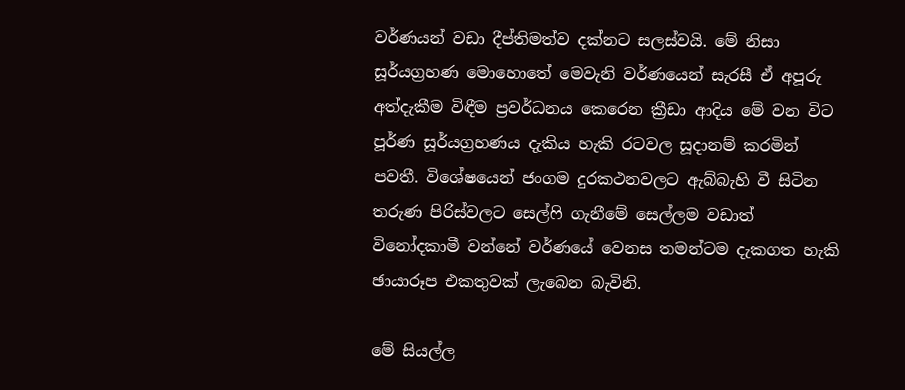වර්ණයන් වඩා දීප්තිමත්ව දක්නට සලස්වයි. මේ නිසා සූර්යග්‍රහණ මොහොතේ මෙවැනි වර්ණයෙන් සැරසී ඒ අපූරු අත්දැකීම විඳීම ප්‍රවර්ධනය කෙරෙන ක්‍රීඩා ආදිය මේ වන විට පූර්ණ සූර්යග්‍රහණය දැකිය හැකි රටවල සූදානම් කරමින් පවතී. විශේෂයෙන් ජංගම දුරකථනවලට ඇබ්බැහි වී සිටින තරුණ පිරිස්වලට සෙල්ෆි ගැනීමේ සෙල්ලම වඩාත් විනෝදකාමී වන්නේ වර්ණයේ වෙනස තමන්ටම දැකගත හැකි ඡායාරූප එකතුවක් ලැබෙන බැවිනි.

මේ සියල්ල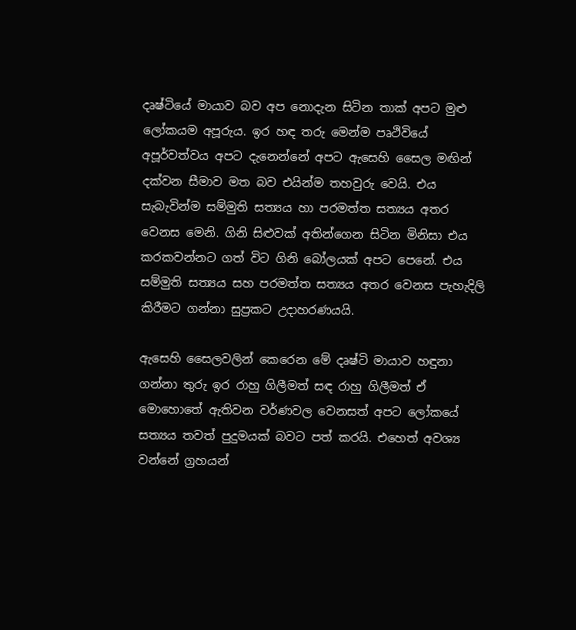දෘෂ්ටියේ මායාව බව අප නොදැන සිටින තාක් අපට මුළු ලෝකයම අපූරුය. ඉර හඳ තරු මෙන්ම පෘථිවියේ අපූර්වත්වය අපට දැනෙන්නේ අපට ඇසෙහි සෛල මඟින් දක්වන සීමාව මත බව එයින්ම තහවුරු වෙයි. එය සැබැවින්ම සම්මුති සත්‍යය හා පරමත්ත සත්‍යය අතර වෙනස මෙනි. ගිනි සිළුවක් අතින්ගෙන සිටින මිනිසා එය කරකවන්නට ගත් විට ගිනි බෝලයක් අපට පෙනේ. එය සම්මුති සත්‍යය සහ පරමත්ත සත්‍යය අතර වෙනස පැහැදිලි කිරීමට ගන්නා සුප්‍රකට උදාහරණයයි.

ඇසෙහි සෛලවලින් කෙරෙන මේ දෘෂ්ටි මායාව හඳුනා ගන්නා තුරු ඉර රාහු ගිලීමත් සඳ රාහු ගිලීමත් ඒ මොහොතේ ඇතිවන වර්ණවල වෙනසත් අපට ලෝකයේ සත්‍යය තවත් පුදුමයක් බවට පත් කරයි. එහෙත් අවශ්‍ය වන්නේ ග්‍රහයන්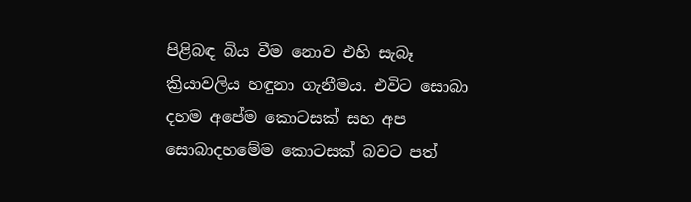පිළිබඳ බිය වීම නොව එහි සැබෑ ක්‍රියාවලිය හඳුනා ගැනීමය. එවිට සොබා දහම අපේම කොටසක් සහ අප සොබාදහමේම කොටසක් බවට පත්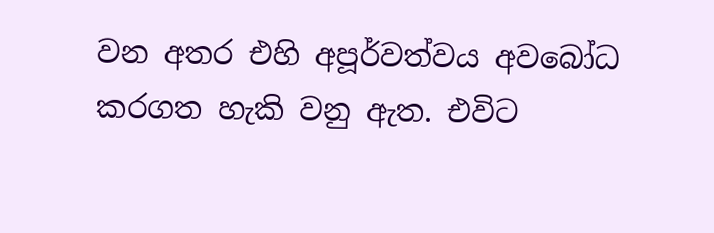වන අතර එහි අපූර්වත්වය අවබෝධ කරගත හැකි වනු ඇත. එවිට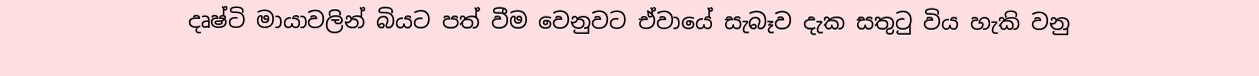දෘෂ්ටි මායාවලින් බියට පත් වීම වෙනුවට ඒවායේ සැබෑව දැක සතුටු විය හැකි වනු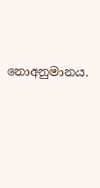නොඅනුමානය.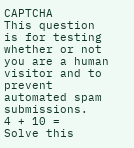CAPTCHA
This question is for testing whether or not you are a human visitor and to prevent automated spam submissions.
4 + 10 =
Solve this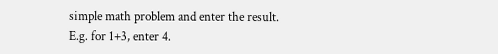simple math problem and enter the result. E.g. for 1+3, enter 4.